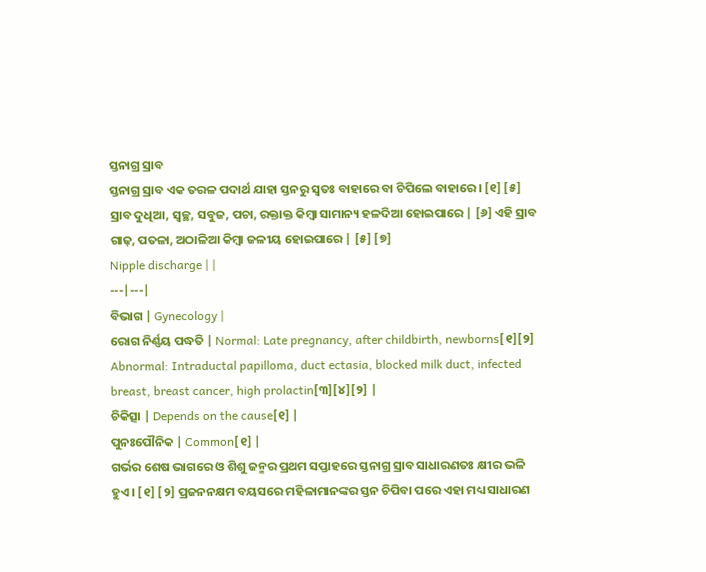ସ୍ତନାଗ୍ର ସ୍ରାବ
ସ୍ତନାଗ୍ର ସ୍ରାବ ଏକ ତରଳ ପଦାର୍ଥ ଯାହା ସ୍ତନରୁ ସ୍ୱତଃ ବାହାରେ ବା ଚିପିଲେ ବାହାରେ । [୧] [୫] ସ୍ରାବ ଦୁଧିଆ, ସ୍ୱଚ୍ଛ, ସବୁଜ, ପଚା, ରକ୍ତାକ୍ତ କିମ୍ବା ସାମାନ୍ୟ ହଳଦିଆ ହୋଇପାରେ | [୬] ଏହି ସ୍ରାବ ଗାଢ଼, ପତଳା, ଅଠାଳିଆ କିମ୍ବା ଜଳୀୟ ହୋଇପାରେ | [୫] [୭]
Nipple discharge | |
---|---|
ବିଭାଗ | Gynecology |
ରୋଗ ନିର୍ଣ୍ଣୟ ପଦ୍ଧତି | Normal: Late pregnancy, after childbirth, newborns[୧][୨] Abnormal: Intraductal papilloma, duct ectasia, blocked milk duct, infected breast, breast cancer, high prolactin[୩][୪][୨] |
ଚିକିତ୍ସା | Depends on the cause[୧] |
ପୁନଃପୌନିକ | Common[୧] |
ଗର୍ଭର ଶେଷ ଭାଗରେ ଓ ଶିଶୁ ଜନ୍ମର ପ୍ରଥମ ସପ୍ତାହରେ ସ୍ତନାଗ୍ର ସ୍ରାବ ସାଧାରଣତଃ କ୍ଷୀର ଭଳି ହୁଏ । [୧] [୨] ପ୍ରଜନନକ୍ଷମ ବୟସରେ ମହିଳାମାନଙ୍କର ସ୍ତନ ଚିପିବା ପରେ ଏହା ମଧ୍ୟ ସାଧାରଣ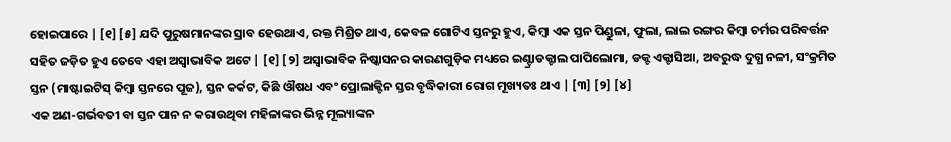ହୋଇପାରେ | [୧] [୫] ଯଦି ପୁରୁଷମାନଙ୍କର ସ୍ରାବ ହେଉଥାଏ, ରକ୍ତ ମିଶ୍ରିତ ଥାଏ, କେବଳ ଗୋଟିଏ ସ୍ତନରୁ ହୁଏ, କିମ୍ବା ଏକ ସ୍ତନ ପିଣ୍ଡୁଳା, ଫୁଲା, ଲାଲ ରଙ୍ଗର କିମ୍ବା ଚର୍ମର ପରିବର୍ତ୍ତନ ସହିତ ଜଡ଼ିତ ହୁଏ ତେବେ ଏହା ଅସ୍ୱାଭାବିକ ଅଟେ | [୧] [୨] ଅସ୍ୱାଭାବିକ ନିଷ୍କାସନର କାରଣଗୁଡ଼ିକ ମଧ୍ୟରେ ଇଣ୍ଟ୍ରାଡକ୍ଟାଲ ପାପିଲୋମା, ଡକ୍ଟ ଏକ୍ଟାସିଆ, ଅବରୁଦ୍ଧ ଦୁଗ୍ଧ ନଳୀ, ସଂକ୍ରମିତ ସ୍ତନ (ମାଷ୍ଟାଇଟିସ୍ କିମ୍ବା ସ୍ତନରେ ପୂଜ), ସ୍ତନ କର୍କଟ, କିଛି ଔଷଧ ଏବଂ ପ୍ରୋଲାକ୍ଟିନ ସ୍ତର ବୃଦ୍ଧିକାରୀ ରୋଗ ମୂଖ୍ୟତଃ ଥାଏ | [୩] [୨] [୪]
ଏକ ଅଣ-ଗର୍ଭବତୀ ବା ସ୍ତନ ପାନ ନ କରାଉଥିବା ମହିଳାଙ୍କର ଭିନ୍ନ ମୂଲ୍ୟାଙ୍କନ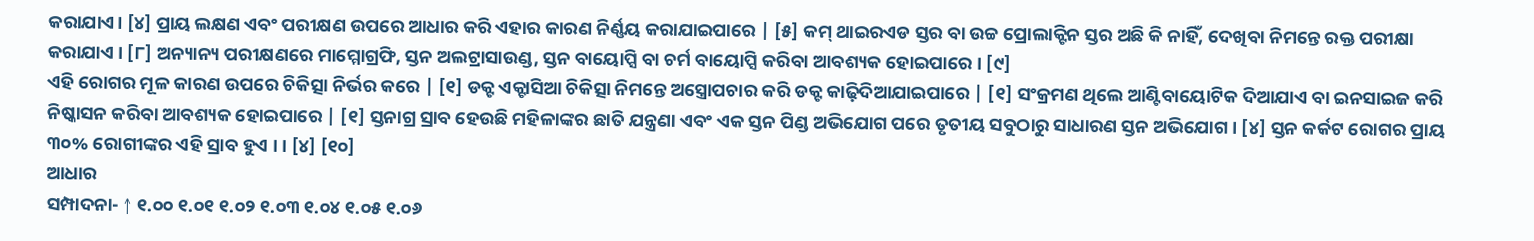କରାଯାଏ। [୪] ପ୍ରାୟ ଲକ୍ଷଣ ଏବଂ ପରୀକ୍ଷଣ ଉପରେ ଆଧାର କରି ଏହାର କାରଣ ନିର୍ଣ୍ଣୟ କରାଯାଇପାରେ | [୫] କମ୍ ଥାଇରଏଡ ସ୍ତର ବା ଉଚ୍ଚ ପ୍ରୋଲାକ୍ଟିନ ସ୍ତର ଅଛି କି ନାହିଁ, ଦେଖିବା ନିମନ୍ତେ ରକ୍ତ ପରୀକ୍ଷା କରାଯାଏ । [୮] ଅନ୍ୟାନ୍ୟ ପରୀକ୍ଷଣରେ ମାମ୍ମୋଗ୍ରଫି, ସ୍ତନ ଅଲଟ୍ରାସାଉଣ୍ଡ, ସ୍ତନ ବାୟୋପ୍ସି ବା ଚର୍ମ ବାୟୋପ୍ସି କରିବା ଆବଶ୍ୟକ ହୋଇପାରେ । [୯]
ଏହି ରୋଗର ମୂଳ କାରଣ ଉପରେ ଚିକିତ୍ସା ନିର୍ଭର କରେ | [୧] ଡକ୍ଟ ଏକ୍ଟାସିଆ ଚିକିତ୍ସା ନିମନ୍ତେ ଅସ୍ତ୍ରୋପଚାର କରି ଡକ୍ଟ କାଢ଼ିଦିଆଯାଇପାରେ | [୧] ସଂକ୍ରମଣ ଥିଲେ ଆଣ୍ଟିବାୟୋଟିକ ଦିଆଯାଏ ବା ଇନସାଇଜ କରି ନିଷ୍କାସନ କରିବା ଆବଶ୍ୟକ ହୋଇପାରେ | [୧] ସ୍ତନାଗ୍ର ସ୍ରାବ ହେଉଛି ମହିଳାଙ୍କର ଛାତି ଯନ୍ତ୍ରଣା ଏବଂ ଏକ ସ୍ତନ ପିଣ୍ଡ ଅଭିଯୋଗ ପରେ ତୃତୀୟ ସବୁଠାରୁ ସାଧାରଣ ସ୍ତନ ଅଭିଯୋଗ । [୪] ସ୍ତନ କର୍କଟ ରୋଗର ପ୍ରାୟ ୩୦% ରୋଗୀଙ୍କର ଏହି ସ୍ରାବ ହୁଏ । । [୪] [୧୦]
ଆଧାର
ସମ୍ପାଦନା- ↑ ୧.୦୦ ୧.୦୧ ୧.୦୨ ୧.୦୩ ୧.୦୪ ୧.୦୫ ୧.୦୬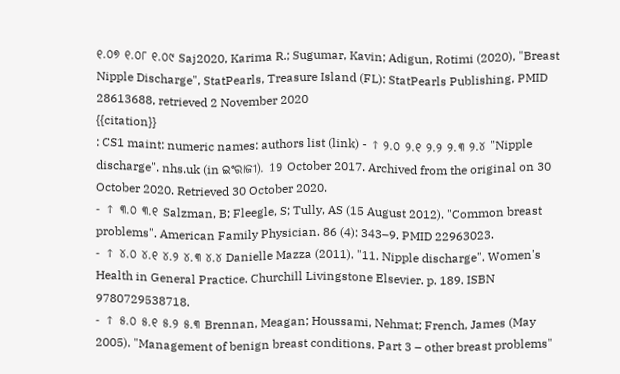୧.୦୭ ୧.୦୮ ୧.୦୯ Saj2020, Karima R.; Sugumar, Kavin; Adigun, Rotimi (2020), "Breast Nipple Discharge", StatPearls, Treasure Island (FL): StatPearls Publishing, PMID 28613688, retrieved 2 November 2020
{{citation}}
: CS1 maint: numeric names: authors list (link) - ↑ ୨.୦ ୨.୧ ୨.୨ ୨.୩ ୨.୪ "Nipple discharge". nhs.uk (in ଇଂରାଜୀ). 19 October 2017. Archived from the original on 30 October 2020. Retrieved 30 October 2020.
- ↑ ୩.୦ ୩.୧ Salzman, B; Fleegle, S; Tully, AS (15 August 2012). "Common breast problems". American Family Physician. 86 (4): 343–9. PMID 22963023.
- ↑ ୪.୦ ୪.୧ ୪.୨ ୪.୩ ୪.୪ Danielle Mazza (2011). "11. Nipple discharge". Women's Health in General Practice. Churchill Livingstone Elsevier. p. 189. ISBN 9780729538718.
- ↑ ୫.୦ ୫.୧ ୫.୨ ୫.୩ Brennan, Meagan; Houssami, Nehmat; French, James (May 2005). "Management of benign breast conditions. Part 3 – other breast problems"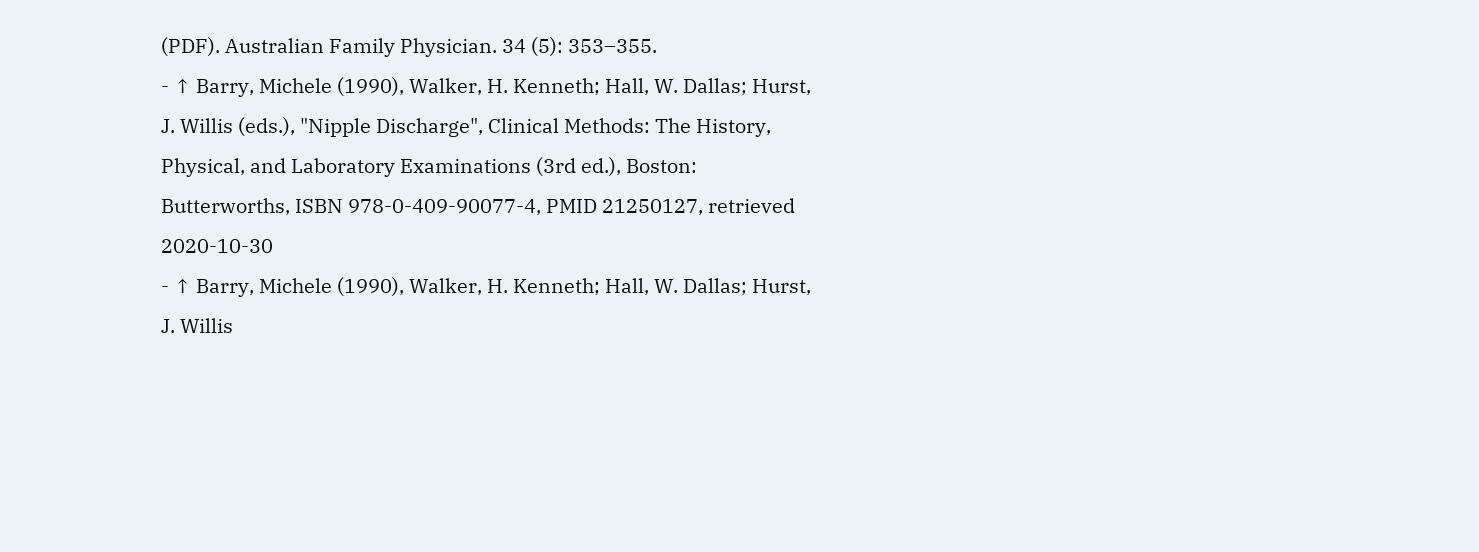(PDF). Australian Family Physician. 34 (5): 353–355.
- ↑ Barry, Michele (1990), Walker, H. Kenneth; Hall, W. Dallas; Hurst, J. Willis (eds.), "Nipple Discharge", Clinical Methods: The History, Physical, and Laboratory Examinations (3rd ed.), Boston: Butterworths, ISBN 978-0-409-90077-4, PMID 21250127, retrieved 2020-10-30
- ↑ Barry, Michele (1990), Walker, H. Kenneth; Hall, W. Dallas; Hurst, J. Willis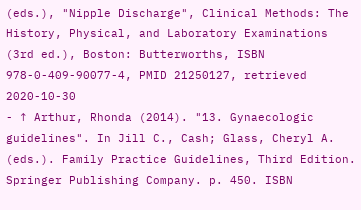(eds.), "Nipple Discharge", Clinical Methods: The History, Physical, and Laboratory Examinations (3rd ed.), Boston: Butterworths, ISBN 978-0-409-90077-4, PMID 21250127, retrieved 2020-10-30
- ↑ Arthur, Rhonda (2014). "13. Gynaecologic guidelines". In Jill C., Cash; Glass, Cheryl A. (eds.). Family Practice Guidelines, Third Edition. Springer Publishing Company. p. 450. ISBN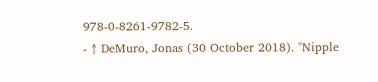978-0-8261-9782-5.
- ↑ DeMuro, Jonas (30 October 2018). "Nipple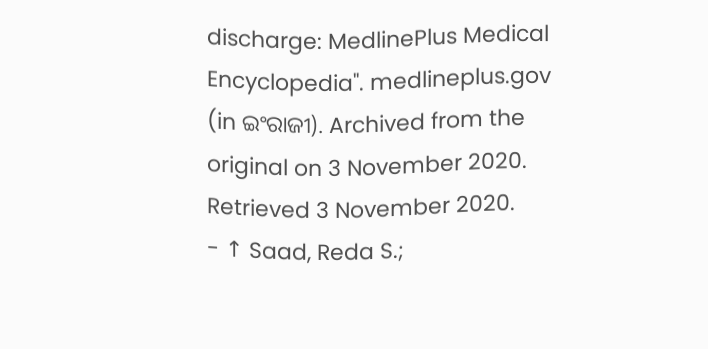discharge: MedlinePlus Medical Encyclopedia". medlineplus.gov (in ଇଂରାଜୀ). Archived from the original on 3 November 2020. Retrieved 3 November 2020.
- ↑ Saad, Reda S.;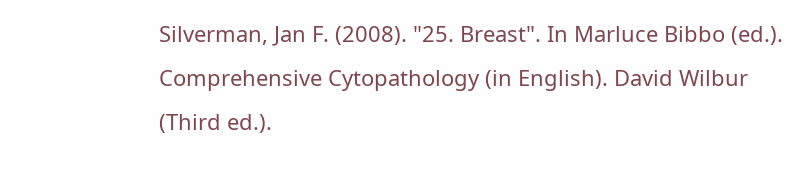Silverman, Jan F. (2008). "25. Breast". In Marluce Bibbo (ed.). Comprehensive Cytopathology (in English). David Wilbur (Third ed.).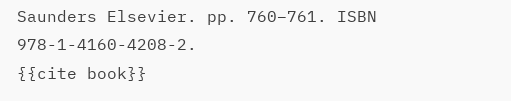Saunders Elsevier. pp. 760–761. ISBN 978-1-4160-4208-2.
{{cite book}}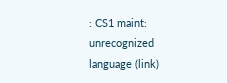: CS1 maint: unrecognized language (link)